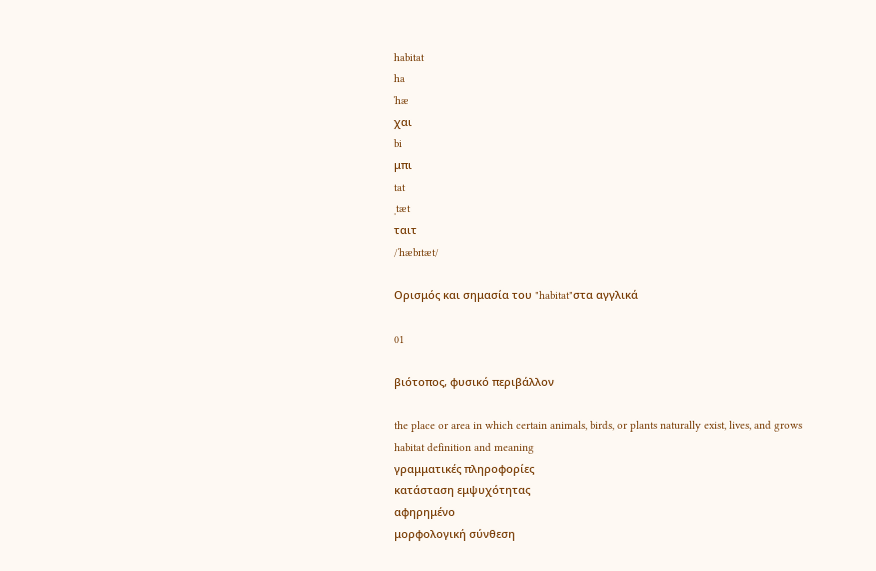habitat
ha
ˈhæ
χαι
bi
μπι
tat
ˌtæt
ταιτ
/ˈhæbɪtæt/

Ορισμός και σημασία του "habitat"στα αγγλικά

01

βιότοπος, φυσικό περιβάλλον

the place or area in which certain animals, birds, or plants naturally exist, lives, and grows
habitat definition and meaning
γραμματικές πληροφορίες
κατάσταση εμψυχότητας
αφηρημένο
μορφολογική σύνθεση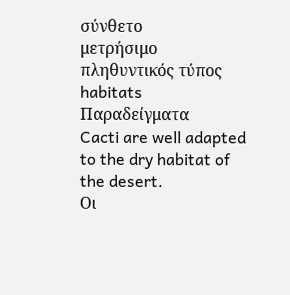σύνθετο
μετρήσιμο
πληθυντικός τύπος
habitats
Παραδείγματα
Cacti are well adapted to the dry habitat of the desert.
Οι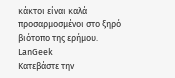κάκτοι είναι καλά προσαρμοσμένοι στο ξηρό βιότοπο της ερήμου.
LanGeek
Κατεβάστε την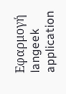Εφαρμογή
langeek application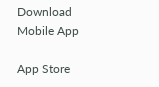Download Mobile App

App Store